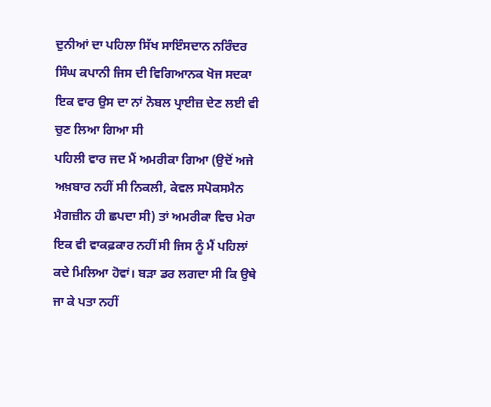ਦੁਨੀਆਂ ਦਾ ਪਹਿਲਾ ਸਿੱਖ ਸਾਇੰਸਦਾਨ ਨਰਿੰਦਰ ਸਿੰਘ ਕਪਾਨੀ ਜਿਸ ਦੀ ਵਿਗਿਆਨਕ ਖੋਜ ਸਦਕਾ ਇਕ ਵਾਰ ਉਸ ਦਾ ਨਾਂ ਨੋਬਲ ਪ੍ਰਾਈਜ਼ ਦੇਣ ਲਈ ਵੀ ਚੁਣ ਲਿਆ ਗਿਆ ਸੀ
ਪਹਿਲੀ ਵਾਰ ਜਦ ਮੈਂ ਅਮਰੀਕਾ ਗਿਆ (ਉਦੋਂ ਅਜੇ ਅਖ਼ਬਾਰ ਨਹੀਂ ਸੀ ਨਿਕਲੀ, ਕੇਵਲ ਸਪੋਕਸਮੈਨ ਮੈਗਜ਼ੀਨ ਹੀ ਛਪਦਾ ਸੀ) ਤਾਂ ਅਮਰੀਕਾ ਵਿਚ ਮੇਰਾ ਇਕ ਵੀ ਵਾਕਫ਼ਕਾਰ ਨਹੀਂ ਸੀ ਜਿਸ ਨੂੰ ਮੈਂ ਪਹਿਲਾਂ ਕਦੇ ਮਿਲਿਆ ਹੋਵਾਂ। ਬੜਾ ਡਰ ਲਗਦਾ ਸੀ ਕਿ ਉਥੇ ਜਾ ਕੇ ਪਤਾ ਨਹੀਂ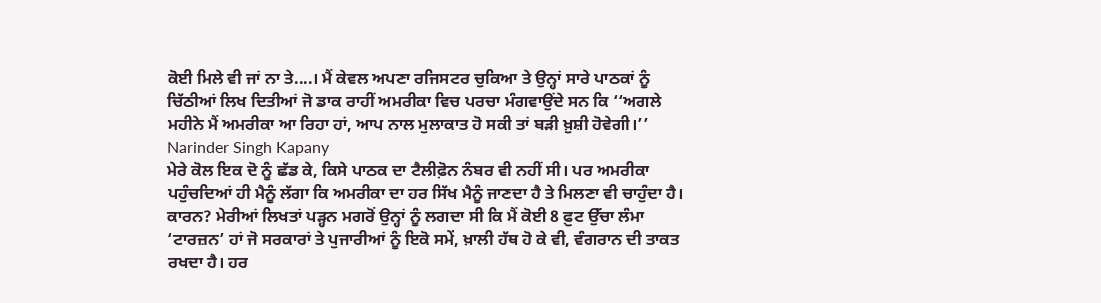ਕੋਈ ਮਿਲੇ ਵੀ ਜਾਂ ਨਾ ਤੇ....। ਮੈਂ ਕੇਵਲ ਅਪਣਾ ਰਜਿਸਟਰ ਚੁਕਿਆ ਤੇ ਉਨ੍ਹਾਂ ਸਾਰੇ ਪਾਠਕਾਂ ਨੂੰ ਚਿੱਠੀਆਂ ਲਿਖ ਦਿਤੀਆਂ ਜੋ ਡਾਕ ਰਾਹੀਂ ਅਮਰੀਕਾ ਵਿਚ ਪਰਚਾ ਮੰਗਵਾਉਂਦੇ ਸਨ ਕਿ ‘‘ਅਗਲੇ ਮਹੀਨੇ ਮੈਂ ਅਮਰੀਕਾ ਆ ਰਿਹਾ ਹਾਂ, ਆਪ ਨਾਲ ਮੁਲਾਕਾਤ ਹੋ ਸਕੀ ਤਾਂ ਬੜੀ ਖ਼ੁਸ਼ੀ ਹੋਵੇਗੀ।’’
Narinder Singh Kapany
ਮੇਰੇ ਕੋਲ ਇਕ ਦੋ ਨੂੰ ਛੱਡ ਕੇ, ਕਿਸੇ ਪਾਠਕ ਦਾ ਟੈਲੀਫ਼ੋਨ ਨੰਬਰ ਵੀ ਨਹੀਂ ਸੀ। ਪਰ ਅਮਰੀਕਾ ਪਹੁੰਚਦਿਆਂ ਹੀ ਮੈਨੂੰ ਲੱਗਾ ਕਿ ਅਮਰੀਕਾ ਦਾ ਹਰ ਸਿੱਖ ਮੈਨੂੰ ਜਾਣਦਾ ਹੈ ਤੇ ਮਿਲਣਾ ਵੀ ਚਾਹੁੰਦਾ ਹੈ। ਕਾਰਨ? ਮੇਰੀਆਂ ਲਿਖਤਾਂ ਪੜ੍ਹਨ ਮਗਰੋਂ ਉਨ੍ਹਾਂ ਨੂੰ ਲਗਦਾ ਸੀ ਕਿ ਮੈਂ ਕੋਈ 8 ਫ਼ੁਟ ਉੱਚਾ ਲੰਮਾ ‘ਟਾਰਜ਼ਨ’ ਹਾਂ ਜੋ ਸਰਕਾਰਾਂ ਤੇ ਪੁਜਾਰੀਆਂ ਨੂੰ ਇਕੋ ਸਮੇਂ, ਖ਼ਾਲੀ ਹੱਥ ਹੋ ਕੇ ਵੀ, ਵੰਗਰਾਨ ਦੀ ਤਾਕਤ ਰਖਦਾ ਹੈ। ਹਰ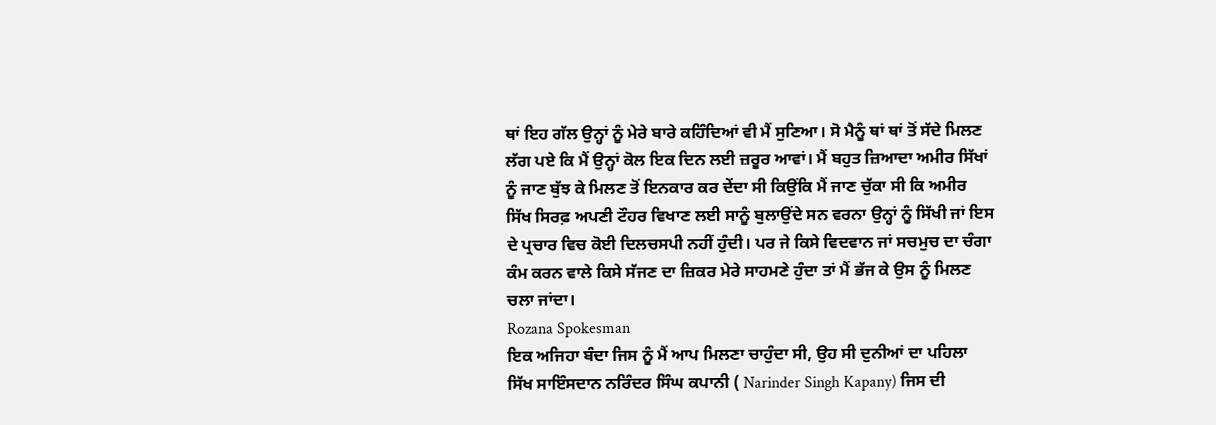ਥਾਂ ਇਹ ਗੱਲ ਉਨ੍ਹਾਂ ਨੂੰ ਮੇਰੇ ਬਾਰੇ ਕਹਿੰਦਿਆਂ ਵੀ ਮੈਂ ਸੁਣਿਆ। ਸੋ ਮੈਨੂੰ ਥਾਂ ਥਾਂ ਤੋਂ ਸੱਦੇ ਮਿਲਣ ਲੱਗ ਪਏ ਕਿ ਮੈਂ ਉਨ੍ਹਾਂ ਕੋਲ ਇਕ ਦਿਨ ਲਈ ਜ਼ਰੂਰ ਆਵਾਂ। ਮੈਂ ਬਹੁਤ ਜ਼ਿਆਦਾ ਅਮੀਰ ਸਿੱਖਾਂ ਨੂੰ ਜਾਣ ਬੁੱਝ ਕੇ ਮਿਲਣ ਤੋਂ ਇਨਕਾਰ ਕਰ ਦੇਂਦਾ ਸੀ ਕਿਉਂਕਿ ਮੈਂ ਜਾਣ ਚੁੱਕਾ ਸੀ ਕਿ ਅਮੀਰ ਸਿੱਖ ਸਿਰਫ਼ ਅਪਣੀ ਟੌਹਰ ਵਿਖਾਣ ਲਈ ਸਾਨੂੰ ਬੁਲਾਉਂਦੇ ਸਨ ਵਰਨਾ ਉਨ੍ਹਾਂ ਨੂੰ ਸਿੱਖੀ ਜਾਂ ਇਸ ਦੇ ਪ੍ਰਚਾਰ ਵਿਚ ਕੋਈ ਦਿਲਚਸਪੀ ਨਹੀਂ ਹੁੰਦੀ। ਪਰ ਜੇ ਕਿਸੇ ਵਿਦਵਾਨ ਜਾਂ ਸਚਮੁਚ ਦਾ ਚੰਗਾ ਕੰਮ ਕਰਨ ਵਾਲੇ ਕਿਸੇ ਸੱਜਣ ਦਾ ਜ਼ਿਕਰ ਮੇਰੇ ਸਾਹਮਣੇ ਹੁੰਦਾ ਤਾਂ ਮੈਂ ਭੱਜ ਕੇ ਉਸ ਨੂੰ ਮਿਲਣ ਚਲਾ ਜਾਂਦਾ।
Rozana Spokesman
ਇਕ ਅਜਿਹਾ ਬੰਦਾ ਜਿਸ ਨੂੰ ਮੈਂ ਆਪ ਮਿਲਣਾ ਚਾਹੁੰਦਾ ਸੀ, ਉਹ ਸੀ ਦੁਨੀਆਂ ਦਾ ਪਹਿਲਾ ਸਿੱਖ ਸਾਇੰਸਦਾਨ ਨਰਿੰਦਰ ਸਿੰਘ ਕਪਾਨੀ ( Narinder Singh Kapany) ਜਿਸ ਦੀ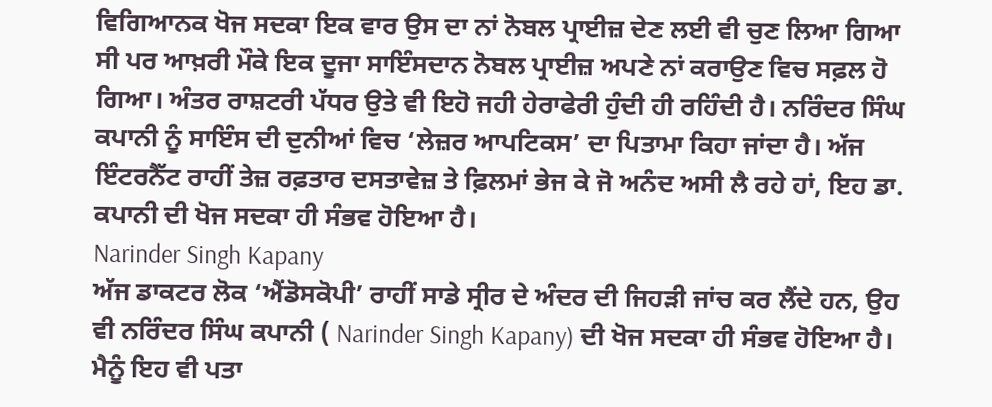ਵਿਗਿਆਨਕ ਖੋਜ ਸਦਕਾ ਇਕ ਵਾਰ ਉਸ ਦਾ ਨਾਂ ਨੋਬਲ ਪ੍ਰਾਈਜ਼ ਦੇਣ ਲਈ ਵੀ ਚੁਣ ਲਿਆ ਗਿਆ ਸੀ ਪਰ ਆਖ਼ਰੀ ਮੌਕੇ ਇਕ ਦੂਜਾ ਸਾਇੰਸਦਾਨ ਨੋਬਲ ਪ੍ਰਾਈਜ਼ ਅਪਣੇ ਨਾਂ ਕਰਾਉਣ ਵਿਚ ਸਫ਼ਲ ਹੋ ਗਿਆ। ਅੰਤਰ ਰਾਸ਼ਟਰੀ ਪੱਧਰ ਉਤੇ ਵੀ ਇਹੋ ਜਹੀ ਹੇਰਾਫੇਰੀ ਹੁੰਦੀ ਹੀ ਰਹਿੰਦੀ ਹੈ। ਨਰਿੰਦਰ ਸਿੰਘ ਕਪਾਨੀ ਨੂੰ ਸਾਇੰਸ ਦੀ ਦੁਨੀਆਂ ਵਿਚ ‘ਲੇਜ਼ਰ ਆਪਟਿਕਸ’ ਦਾ ਪਿਤਾਮਾ ਕਿਹਾ ਜਾਂਦਾ ਹੈ। ਅੱਜ ਇੰਟਰਨੈੱਟ ਰਾਹੀਂ ਤੇਜ਼ ਰਫ਼ਤਾਰ ਦਸਤਾਵੇਜ਼ ਤੇ ਫ਼ਿਲਮਾਂ ਭੇਜ ਕੇ ਜੋ ਅਨੰਦ ਅਸੀ ਲੈ ਰਹੇ ਹਾਂ, ਇਹ ਡਾ. ਕਪਾਨੀ ਦੀ ਖੋਜ ਸਦਕਾ ਹੀ ਸੰਭਵ ਹੋਇਆ ਹੈ।
Narinder Singh Kapany
ਅੱਜ ਡਾਕਟਰ ਲੋਕ ‘ਐਂਡੋਸਕੋਪੀ’ ਰਾਹੀਂ ਸਾਡੇ ਸ੍ਰੀਰ ਦੇ ਅੰਦਰ ਦੀ ਜਿਹੜੀ ਜਾਂਚ ਕਰ ਲੈਂਦੇ ਹਨ, ਉਹ ਵੀ ਨਰਿੰਦਰ ਸਿੰਘ ਕਪਾਨੀ ( Narinder Singh Kapany) ਦੀ ਖੋਜ ਸਦਕਾ ਹੀ ਸੰਭਵ ਹੋਇਆ ਹੈ। ਮੈਨੂੰ ਇਹ ਵੀ ਪਤਾ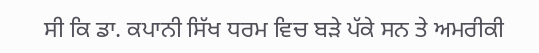ਸੀ ਕਿ ਡਾ. ਕਪਾਨੀ ਸਿੱਖ ਧਰਮ ਵਿਚ ਬੜੇ ਪੱਕੇ ਸਨ ਤੇ ਅਮਰੀਕੀ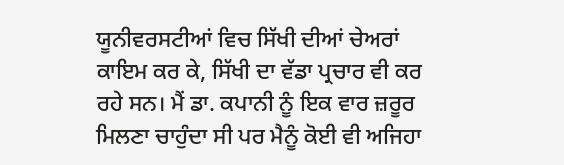ਯੂਨੀਵਰਸਟੀਆਂ ਵਿਚ ਸਿੱਖੀ ਦੀਆਂ ਚੇਅਰਾਂ ਕਾਇਮ ਕਰ ਕੇ, ਸਿੱਖੀ ਦਾ ਵੱਡਾ ਪ੍ਰਚਾਰ ਵੀ ਕਰ ਰਹੇ ਸਨ। ਮੈਂ ਡਾ. ਕਪਾਨੀ ਨੂੰ ਇਕ ਵਾਰ ਜ਼ਰੂਰ ਮਿਲਣਾ ਚਾਹੁੰਦਾ ਸੀ ਪਰ ਮੈਨੂੰ ਕੋਈ ਵੀ ਅਜਿਹਾ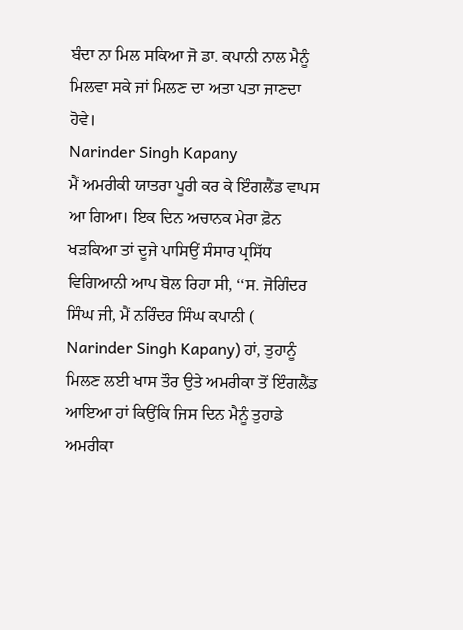ਬੰਦਾ ਨਾ ਮਿਲ ਸਕਿਆ ਜੋ ਡਾ. ਕਪਾਨੀ ਨਾਲ ਮੈਨੂੰ ਮਿਲਵਾ ਸਕੇ ਜਾਂ ਮਿਲਣ ਦਾ ਅਤਾ ਪਤਾ ਜਾਣਦਾ ਹੋਵੇ।
Narinder Singh Kapany
ਮੈਂ ਅਮਰੀਕੀ ਯਾਤਰਾ ਪੂਰੀ ਕਰ ਕੇ ਇੰਗਲੈਂਡ ਵਾਪਸ ਆ ਗਿਆ। ਇਕ ਦਿਨ ਅਚਾਨਕ ਮੇਰਾ ਫ਼ੋਨ ਖੜਕਿਆ ਤਾਂ ਦੂਜੇ ਪਾਸਿਉਂ ਸੰਸਾਰ ਪ੍ਰਸਿੱਧ ਵਿਗਿਆਨੀ ਆਪ ਬੋਲ ਰਿਹਾ ਸੀ, ‘‘ਸ. ਜੋਗਿੰਦਰ ਸਿੰਘ ਜੀ, ਮੈਂ ਨਰਿੰਦਰ ਸਿੰਘ ਕਪਾਨੀ ( Narinder Singh Kapany) ਹਾਂ, ਤੁਹਾਨੂੰ ਮਿਲਣ ਲਈ ਖਾਸ ਤੌਰ ਉਤੇ ਅਮਰੀਕਾ ਤੋਂ ਇੰਗਲੈਂਡ ਆਇਆ ਹਾਂ ਕਿਉਂਕਿ ਜਿਸ ਦਿਨ ਮੈਨੂੰ ਤੁਹਾਡੇ ਅਮਰੀਕਾ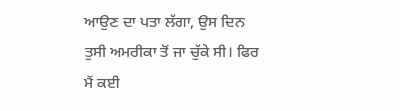ਆਉਣ ਦਾ ਪਤਾ ਲੱਗਾ, ਉਸ ਦਿਨ ਤੁਸੀ ਅਮਰੀਕਾ ਤੋਂ ਜਾ ਚੁੱਕੇ ਸੀ। ਫਿਰ ਮੈਂ ਕਈ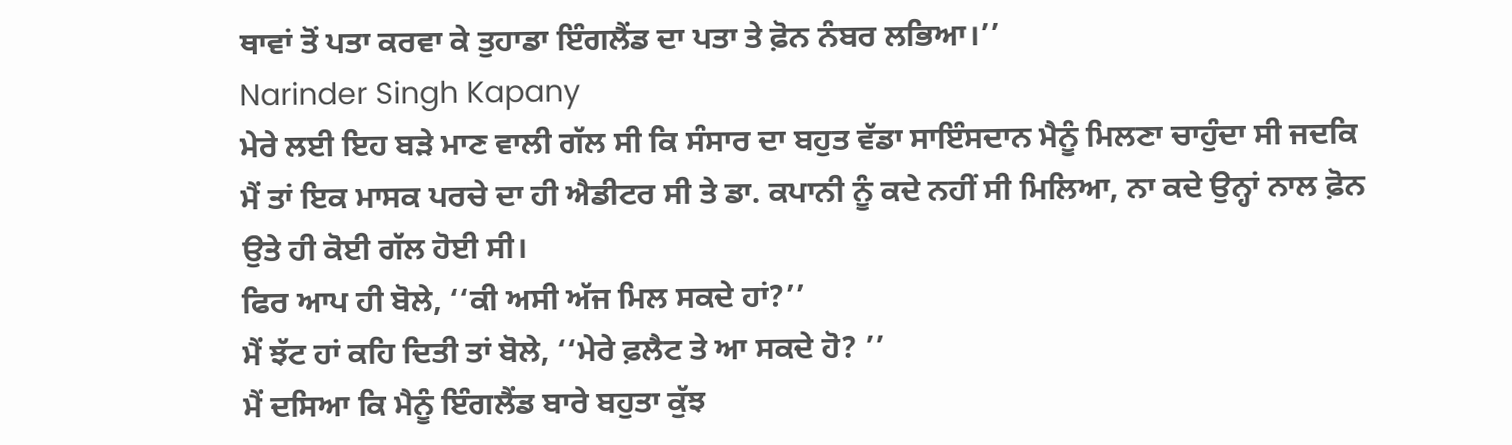ਥਾਵਾਂ ਤੋਂ ਪਤਾ ਕਰਵਾ ਕੇ ਤੁਹਾਡਾ ਇੰਗਲੈਂਡ ਦਾ ਪਤਾ ਤੇ ਫ਼ੋਨ ਨੰਬਰ ਲਭਿਆ।’’
Narinder Singh Kapany
ਮੇਰੇ ਲਈ ਇਹ ਬੜੇ ਮਾਣ ਵਾਲੀ ਗੱਲ ਸੀ ਕਿ ਸੰਸਾਰ ਦਾ ਬਹੁਤ ਵੱਡਾ ਸਾਇੰਸਦਾਨ ਮੈਨੂੰ ਮਿਲਣਾ ਚਾਹੁੰਦਾ ਸੀ ਜਦਕਿ ਮੈਂ ਤਾਂ ਇਕ ਮਾਸਕ ਪਰਚੇ ਦਾ ਹੀ ਐਡੀਟਰ ਸੀ ਤੇ ਡਾ. ਕਪਾਨੀ ਨੂੰ ਕਦੇ ਨਹੀਂ ਸੀ ਮਿਲਿਆ, ਨਾ ਕਦੇ ਉਨ੍ਹਾਂ ਨਾਲ ਫ਼ੋਨ ਉਤੇ ਹੀ ਕੋਈ ਗੱਲ ਹੋਈ ਸੀ।
ਫਿਰ ਆਪ ਹੀ ਬੋਲੇ, ‘‘ਕੀ ਅਸੀ ਅੱਜ ਮਿਲ ਸਕਦੇ ਹਾਂ?’’
ਮੈਂ ਝੱਟ ਹਾਂ ਕਹਿ ਦਿਤੀ ਤਾਂ ਬੋਲੇ, ‘‘ਮੇਰੇ ਫ਼ਲੈਟ ਤੇ ਆ ਸਕਦੇ ਹੋ? ’’
ਮੈਂ ਦਸਿਆ ਕਿ ਮੈਨੂੰ ਇੰਗਲੈਂਡ ਬਾਰੇ ਬਹੁਤਾ ਕੁੱਝ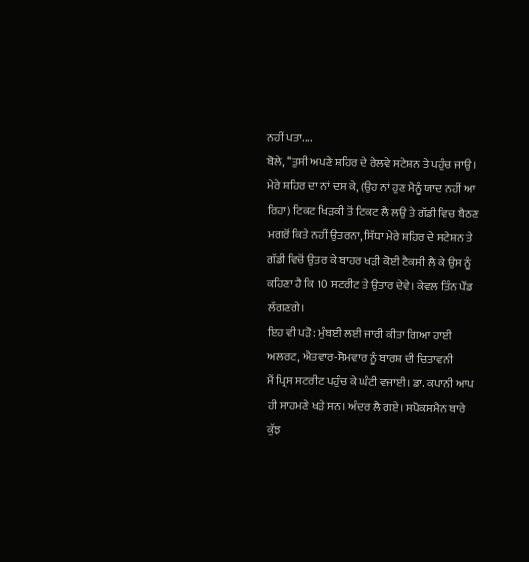ਨਹੀਂ ਪਤਾ....
ਬੋਲੇ, ‘‘ਤੁਸੀ ਅਪਣੇ ਸ਼ਹਿਰ ਦੇ ਰੇਲਵੇ ਸਟੇਸ਼ਨ ਤੇ ਪਹੁੰਚ ਜਾਉ। ਮੇਰੇ ਸ਼ਹਿਰ ਦਾ ਨਾਂ ਦਸ ਕੇ, (ਉਹ ਨਾਂ ਹੁਣ ਮੈਨੂੰ ਯਾਦ ਨਹੀਂ ਆ ਰਿਹਾ) ਟਿਕਟ ਖਿੜਕੀ ਤੋਂ ਟਿਕਟ ਲੈ ਲਉ ਤੇ ਗੱਡੀ ਵਿਚ ਬੈਠਣ ਮਗਰੋਂ ਕਿਤੇ ਨਹੀਂ ਉਤਰਨਾ, ਸਿੱਧਾ ਮੇਰੇ ਸ਼ਹਿਰ ਦੇ ਸਟੇਸ਼ਨ ਤੇ ਗੱਡੀ ਵਿਚੋਂ ਉਤਰ ਕੇ ਬਾਹਰ ਖੜੀ ਕੋਈ ਟੈਕਸੀ ਲੈ ਕੇ ਉਸ ਨੂੰ ਕਹਿਣਾ ਹੈ ਕਿ 10 ਸਟਰੀਟ ਤੇ ਉਤਾਰ ਦੇਵੇ। ਕੇਵਲ ਤਿੰਨ ਪੌਂਡ ਲੱਗਣਗੇ।
ਇਹ ਵੀ ਪੜੋ: ਮੁੰਬਈ ਲਈ ਜਾਰੀ ਕੀਤਾ ਗਿਆ ਹਾਈ ਅਲਰਟ, ਐਤਵਾਰ-ਸੋਮਵਾਰ ਨੂੰ ਬਾਰਸ਼ ਦੀ ਚਿਤਾਵਨੀ
ਮੈਂ ਪ੍ਰਿਸ ਸਟਰੀਟ ਪਹੁੰਚ ਕੇ ਘੰਟੀ ਵਜਾਈ। ਡਾ. ਕਪਾਨੀ ਆਪ ਹੀ ਸਾਹਮਣੇ ਖੜੇ ਸਨ। ਅੰਦਰ ਲੈ ਗਏ। ਸਪੋਕਸਮੈਨ ਬਾਰੇ ਕੁੱਝ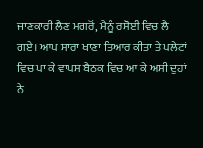ਜਾਣਕਾਰੀ ਲੈਣ ਮਗਰੋਂ, ਮੈਨੂੰ ਰਸੋਈ ਵਿਚ ਲੈ ਗਏ। ਆਪ ਸਾਰਾ ਖਾਣਾ ਤਿਆਰ ਕੀਤਾ ਤੇ ਪਲੇਟਾਂ ਵਿਚ ਪਾ ਕੇ ਵਾਪਸ ਬੈਠਕ ਵਿਚ ਆ ਕੇ ਅਸੀ ਦੁਹਾਂ ਨੇ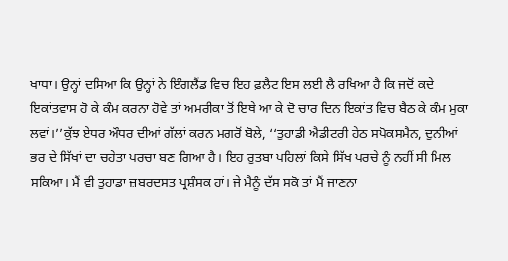ਖਾਧਾ। ਉਨ੍ਹਾਂ ਦਸਿਆ ਕਿ ਉਨ੍ਹਾਂ ਨੇ ਇੰਗਲੈਂਡ ਵਿਚ ਇਹ ਫ਼ਲੈਟ ਇਸ ਲਈ ਲੈ ਰਖਿਆ ਹੈ ਕਿ ਜਦੋਂ ਕਦੇ ਇਕਾਂਤਵਾਸ ਹੋ ਕੇ ਕੰਮ ਕਰਨਾ ਹੋਵੇ ਤਾਂ ਅਮਰੀਕਾ ਤੋਂ ਇਥੇ ਆ ਕੇ ਦੋ ਚਾਰ ਦਿਨ ਇਕਾਂਤ ਵਿਚ ਬੈਠ ਕੇ ਕੰਮ ਮੁਕਾ ਲਵਾਂ।’’ਕੁੱਝ ਏਧਰ ਔਧਰ ਦੀਆਂ ਗੱਲਾਂ ਕਰਨ ਮਗਰੋਂ ਬੋਲੇ, ‘‘ਤੁਹਾਡੀ ਐਡੀਟਰੀ ਹੇਠ ਸਪੋਕਸਮੈਨ, ਦੁਨੀਆਂ ਭਰ ਦੇ ਸਿੱਖਾਂ ਦਾ ਚਹੇਤਾ ਪਰਚਾ ਬਣ ਗਿਆ ਹੈ। ਇਹ ਰੁਤਬਾ ਪਹਿਲਾਂ ਕਿਸੇ ਸਿੱਖ ਪਰਚੇ ਨੂੰ ਨਹੀਂ ਸੀ ਮਿਲ ਸਕਿਆ। ਮੈਂ ਵੀ ਤੁਹਾਡਾ ਜ਼ਬਰਦਸਤ ਪ੍ਰਸ਼ੰਸਕ ਹਾਂ। ਜੇ ਮੈਨੂੰ ਦੱਸ ਸਕੋ ਤਾਂ ਮੈਂ ਜਾਣਨਾ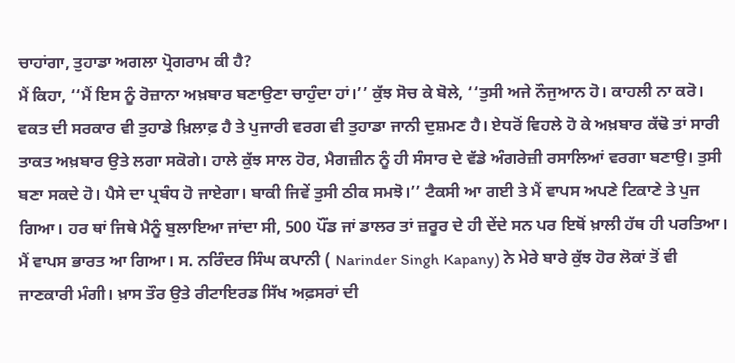ਚਾਹਾਂਗਾ, ਤੁਹਾਡਾ ਅਗਲਾ ਪ੍ਰੋਗਰਾਮ ਕੀ ਹੈ?
ਮੈਂ ਕਿਹਾ, ‘‘ਮੈਂ ਇਸ ਨੂੰ ਰੋਜ਼ਾਨਾ ਅਖ਼ਬਾਰ ਬਣਾਉਣਾ ਚਾਹੁੰਦਾ ਹਾਂ।’’ ਕੁੱਝ ਸੋਚ ਕੇ ਬੋਲੇ, ‘‘ਤੁਸੀ ਅਜੇ ਨੌਜੁਆਨ ਹੋ। ਕਾਹਲੀ ਨਾ ਕਰੋ। ਵਕਤ ਦੀ ਸਰਕਾਰ ਵੀ ਤੁਹਾਡੇ ਖ਼ਿਲਾਫ਼ ਹੈ ਤੇ ਪੁਜਾਰੀ ਵਰਗ ਵੀ ਤੁਹਾਡਾ ਜਾਨੀ ਦੁਸ਼ਮਣ ਹੈ। ਏਧਰੋਂ ਵਿਹਲੇ ਹੋ ਕੇ ਅਖ਼ਬਾਰ ਕੱਢੋ ਤਾਂ ਸਾਰੀ ਤਾਕਤ ਅਖ਼ਬਾਰ ਉਤੇ ਲਗਾ ਸਕੋਗੇ। ਹਾਲੇ ਕੁੱਝ ਸਾਲ ਹੋਰ, ਮੈਗਜ਼ੀਨ ਨੂੰ ਹੀ ਸੰਸਾਰ ਦੇ ਵੱਡੇ ਅੰਗਰੇਜ਼ੀ ਰਸਾਲਿਆਂ ਵਰਗਾ ਬਣਾਉ। ਤੁਸੀ ਬਣਾ ਸਕਦੇ ਹੋ। ਪੈਸੇ ਦਾ ਪ੍ਰਬੰਧ ਹੋ ਜਾਏਗਾ। ਬਾਕੀ ਜਿਵੇਂ ਤੁਸੀ ਠੀਕ ਸਮਝੋ।’’ ਟੈਕਸੀ ਆ ਗਈ ਤੇ ਮੈਂ ਵਾਪਸ ਅਪਣੇ ਟਿਕਾਣੇ ਤੇ ਪੁਜ ਗਿਆ। ਹਰ ਥਾਂ ਜਿਥੇ ਮੈਨੂੰ ਬੁਲਾਇਆ ਜਾਂਦਾ ਸੀ, 500 ਪੌਂਡ ਜਾਂ ਡਾਲਰ ਤਾਂ ਜ਼ਰੂਰ ਦੇ ਹੀ ਦੇਂਦੇ ਸਨ ਪਰ ਇਥੋਂ ਖ਼ਾਲੀ ਹੱਥ ਹੀ ਪਰਤਿਆ।
ਮੈਂ ਵਾਪਸ ਭਾਰਤ ਆ ਗਿਆ। ਸ. ਨਰਿੰਦਰ ਸਿੰਘ ਕਪਾਨੀ ( Narinder Singh Kapany) ਨੇ ਮੇਰੇ ਬਾਰੇ ਕੁੱਝ ਹੋਰ ਲੋਕਾਂ ਤੋਂ ਵੀ ਜਾਣਕਾਰੀ ਮੰਗੀ। ਖ਼ਾਸ ਤੌਰ ਉਤੇ ਰੀਟਾਇਰਡ ਸਿੱਖ ਅਫ਼ਸਰਾਂ ਦੀ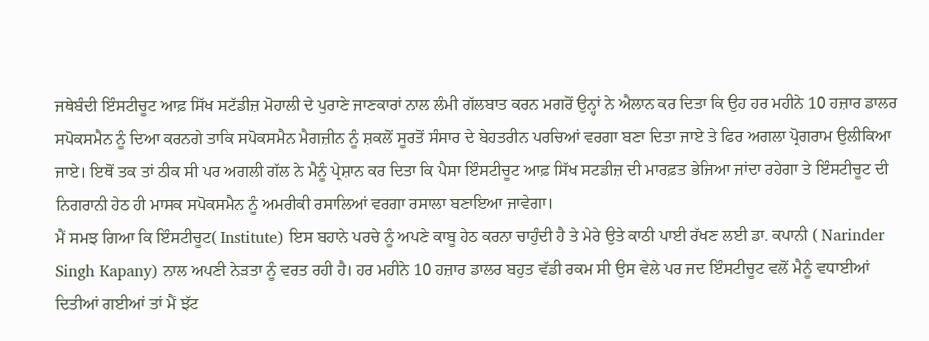ਜਥੇਬੰਦੀ ਇੰਸਟੀਚੂਟ ਆਫ਼ ਸਿੱਖ ਸਟੱਡੀਜ਼ ਮੋਹਾਲੀ ਦੇ ਪੁਰਾਣੇ ਜਾਣਕਾਰਾਂ ਨਾਲ ਲੰਮੀ ਗੱਲਬਾਤ ਕਰਨ ਮਗਰੋਂ ਉਨ੍ਹਾਂ ਨੇ ਐਲਾਨ ਕਰ ਦਿਤਾ ਕਿ ਉਹ ਹਰ ਮਹੀਨੇ 10 ਹਜ਼ਾਰ ਡਾਲਰ ਸਪੋਕਸਮੈਨ ਨੂੰ ਦਿਆ ਕਰਨਗੇ ਤਾਕਿ ਸਪੋਕਸਮੈਨ ਮੈਗਜ਼ੀਨ ਨੂੰ ਸ਼ਕਲੋਂ ਸੂਰਤੋਂ ਸੰਸਾਰ ਦੇ ਬੇਹਤਰੀਨ ਪਰਚਿਆਂ ਵਰਗਾ ਬਣਾ ਦਿਤਾ ਜਾਏ ਤੇ ਫਿਰ ਅਗਲਾ ਪ੍ਰੋਗਰਾਮ ਉਲੀਕਿਆ ਜਾਏ। ਇਥੋਂ ਤਕ ਤਾਂ ਠੀਕ ਸੀ ਪਰ ਅਗਲੀ ਗੱਲ ਨੇ ਮੈਨੂੰ ਪ੍ਰੇਸ਼ਾਨ ਕਰ ਦਿਤਾ ਕਿ ਪੈਸਾ ਇੰਸਟੀਚੂਟ ਆਫ਼ ਸਿੱਖ ਸਟਡੀਜ਼ ਦੀ ਮਾਰਫ਼ਤ ਭੇਜਿਆ ਜਾਂਦਾ ਰਹੇਗਾ ਤੇ ਇੰਸਟੀਚੂਟ ਦੀ ਨਿਗਰਾਨੀ ਹੇਠ ਹੀ ਮਾਸਕ ਸਪੋਕਸਮੈਨ ਨੂੰ ਅਮਰੀਕੀ ਰਸਾਲਿਆਂ ਵਰਗਾ ਰਸਾਲਾ ਬਣਾਇਆ ਜਾਵੇਗਾ।
ਮੈਂ ਸਮਝ ਗਿਆ ਕਿ ਇੰਸਟੀਚੂਟ( Institute) ਇਸ ਬਹਾਨੇ ਪਰਚੇ ਨੂੰ ਅਪਣੇ ਕਾਬੂ ਹੇਠ ਕਰਨਾ ਚਾਹੁੰਦੀ ਹੈ ਤੇ ਮੇਰੇ ਉਤੇ ਕਾਠੀ ਪਾਈ ਰੱਖਣ ਲਈ ਡਾ. ਕਪਾਨੀ ( Narinder Singh Kapany) ਨਾਲ ਅਪਣੀ ਨੇੜਤਾ ਨੂੰ ਵਰਤ ਰਹੀ ਹੈ। ਹਰ ਮਹੀਨੇ 10 ਹਜ਼ਾਰ ਡਾਲਰ ਬਹੁਤ ਵੱਡੀ ਰਕਮ ਸੀ ਉਸ ਵੇਲੇ ਪਰ ਜਦ ਇੰਸਟੀਚੂਟ ਵਲੋਂ ਮੈਨੂੰ ਵਧਾਈਆਂ ਦਿਤੀਆਂ ਗਈਆਂ ਤਾਂ ਮੈਂ ਝੱਟ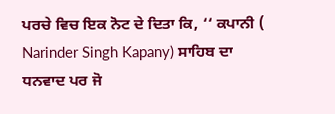ਪਰਚੇ ਵਿਚ ਇਕ ਨੋਟ ਦੇ ਦਿਤਾ ਕਿ, ‘‘ ਕਪਾਨੀ ( Narinder Singh Kapany) ਸਾਹਿਬ ਦਾ ਧਨਵਾਦ ਪਰ ਜੋ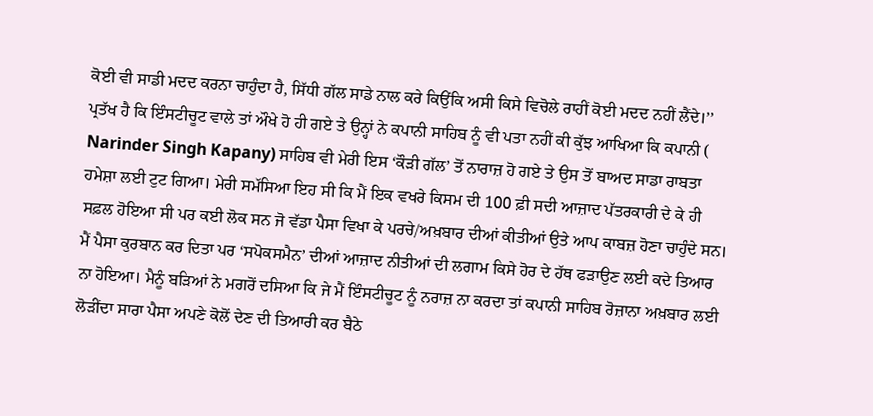ਕੋਈ ਵੀ ਸਾਡੀ ਮਦਦ ਕਰਨਾ ਚਾਹੁੰਦਾ ਹੈ, ਸਿੱਧੀ ਗੱਲ ਸਾਡੇ ਨਾਲ ਕਰੇ ਕਿਉਂਕਿ ਅਸੀ ਕਿਸੇ ਵਿਚੋਲੇ ਰਾਹੀਂ ਕੋਈ ਮਦਦ ਨਹੀਂ ਲੈਂਦੇ।’’ ਪ੍ਰਤੱਖ ਹੈ ਕਿ ਇੰਸਟੀਚੂਟ ਵਾਲੇ ਤਾਂ ਔਖੇ ਹੋ ਹੀ ਗਏ ਤੇ ਉਨ੍ਹਾਂ ਨੇ ਕਪਾਨੀ ਸਾਹਿਬ ਨੂੰ ਵੀ ਪਤਾ ਨਹੀਂ ਕੀ ਕੁੱਝ ਆਖਿਆ ਕਿ ਕਪਾਨੀ ( Narinder Singh Kapany) ਸਾਹਿਬ ਵੀ ਮੇਰੀ ਇਸ ‘ਕੌੜੀ ਗੱਲ’ ਤੋਂ ਨਾਰਾਜ਼ ਹੋ ਗਏ ਤੇ ਉਸ ਤੋਂ ਬਾਅਦ ਸਾਡਾ ਰਾਬਤਾ ਹਮੇਸ਼ਾ ਲਈ ਟੁਟ ਗਿਆ। ਮੇਰੀ ਸਮੱਸਿਆ ਇਹ ਸੀ ਕਿ ਮੈਂ ਇਕ ਵਖਰੇ ਕਿਸਮ ਦੀ 100 ਫ਼ੀ ਸਦੀ ਆਜ਼ਾਦ ਪੱਤਰਕਾਰੀ ਦੇ ਕੇ ਹੀ ਸਫ਼ਲ ਹੋਇਆ ਸੀ ਪਰ ਕਈ ਲੋਕ ਸਨ ਜੋ ਵੱਡਾ ਪੈਸਾ ਵਿਖਾ ਕੇ ਪਰਚੇ/ਅਖ਼ਬਾਰ ਦੀਆਂ ਕੀਤੀਆਂ ਉਤੇ ਆਪ ਕਾਬਜ਼ ਹੋਣਾ ਚਾਹੁੰਦੇ ਸਨ।
ਮੈਂ ਪੈਸਾ ਕੁਰਬਾਨ ਕਰ ਦਿਤਾ ਪਰ ‘ਸਪੋਕਸਮੈਨ’ ਦੀਆਂ ਆਜ਼ਾਦ ਨੀਤੀਆਂ ਦੀ ਲਗਾਮ ਕਿਸੇ ਹੋਰ ਦੇ ਹੱਥ ਫੜਾਉਣ ਲਈ ਕਦੇ ਤਿਆਰ ਨਾ ਹੋਇਆ। ਮੈਨੂੰ ਬੜਿਆਂ ਨੇ ਮਗਰੋਂ ਦਸਿਆ ਕਿ ਜੇ ਮੈਂ ਇੰਸਟੀਚੂਟ ਨੂੰ ਨਰਾਜ਼ ਨਾ ਕਰਦਾ ਤਾਂ ਕਪਾਨੀ ਸਾਹਿਬ ਰੋਜ਼ਾਨਾ ਅਖ਼ਬਾਰ ਲਈ ਲੋੜੀਂਦਾ ਸਾਰਾ ਪੈਸਾ ਅਪਣੇ ਕੋਲੋਂ ਦੇਣ ਦੀ ਤਿਆਰੀ ਕਰ ਬੈਠੇ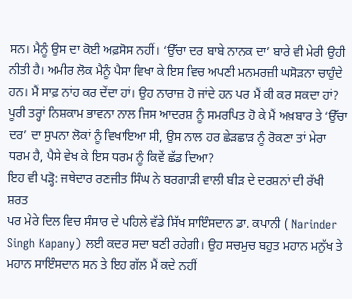ਸਨ। ਮੈਨੂੰ ਉਸ ਦਾ ਕੋਈ ਅਫ਼ਸੋਸ ਨਹੀਂ। ‘ਉੱਚਾ ਦਰ ਬਾਬੇ ਨਾਨਕ ਦਾ’ ਬਾਰੇ ਵੀ ਮੇਰੀ ਉਹੀ ਨੀਤੀ ਹੈ। ਅਮੀਰ ਲੋਕ ਮੈਨੂੰ ਪੈਸਾ ਵਿਖਾ ਕੇ ਇਸ ਵਿਚ ਅਪਣੀ ਮਨਮਰਜ਼ੀ ਘਸੋੜਨਾ ਚਾਹੁੰਦੇ ਹਨ। ਮੈਂ ਸਾਫ਼ ਨਾਂਹ ਕਰ ਦੇਂਦਾ ਹਾਂ। ਉਹ ਨਾਰਾਜ਼ ਹੋ ਜਾਂਦੇ ਹਨ ਪਰ ਮੈਂ ਕੀ ਕਰ ਸਕਦਾ ਹਾਂ? ਪੂਰੀ ਤਰ੍ਹਾਂ ਨਿਸ਼ਕਾਮ ਭਾਵਨਾ ਨਾਲ ਜਿਸ ਆਦਰਸ਼ ਨੂੰ ਸਮਰਪਿਤ ਹੋ ਕੇ ਮੈਂ ਅਖ਼ਬਾਰ ਤੇ ‘ਉੱਚਾ ਦਰ’ ਦਾ ਸੁਪਨਾ ਲੋਕਾਂ ਨੂੰ ਵਿਖਾਇਆ ਸੀ, ਉਸ ਨਾਲ ਹਰ ਛੇੜਛਾੜ ਨੂੰ ਰੋਕਣਾ ਤਾਂ ਮੇਰਾ ਧਰਮ ਹੈ, ਪੈਸੇ ਵੇਖ ਕੇ ਇਸ ਧਰਮ ਨੂੰ ਕਿਵੇਂ ਛੱਡ ਦਿਆ?
ਇਹ ਵੀ ਪੜ੍ਹੋ: ਜਥੇਦਾਰ ਰਣਜੀਤ ਸਿੰਘ ਨੇ ਬਰਗਾੜੀ ਵਾਲੀ ਬੀੜ ਦੇ ਦਰਸ਼ਨਾਂ ਦੀ ਰੱਖੀ ਸ਼ਰਤ
ਪਰ ਮੇਰੇ ਦਿਲ ਵਿਚ ਸੰਸਾਰ ਦੇ ਪਹਿਲੇ ਵੱਡੇ ਸਿੱਖ ਸਾਇੰਸਦਾਨ ਡਾ. ਕਪਾਨੀ ( Narinder Singh Kapany) ਲਈ ਕਦਰ ਸਦਾ ਬਣੀ ਰਹੇਗੀ। ਉਹ ਸਚਮੁਚ ਬਹੁਤ ਮਹਾਨ ਮਨੁੱਖ ਤੇ ਮਹਾਨ ਸਾਇੰਸਦਾਨ ਸਨ ਤੇ ਇਹ ਗੱਲ ਮੈਂ ਕਦੇ ਨਹੀਂ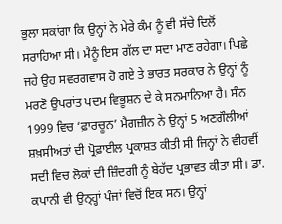ਭੁਲਾ ਸਕਾਂਗਾ ਕਿ ਉਨ੍ਹਾਂ ਨੇ ਮੇਰੇ ਕੰਮ ਨੂੰ ਵੀ ਸੱਚੇ ਦਿਲੋਂ ਸਰਾਹਿਆ ਸੀ। ਮੈਨੂੰ ਇਸ ਗੱਲ ਦਾ ਸਦਾ ਮਾਣ ਰਹੇਗਾ। ਪਿਛੇ ਜਹੇ ਉਹ ਸਵਰਗਵਾਸ ਹੋ ਗਏ ਤੇ ਭਾਰਤ ਸਰਕਾਰ ਨੇ ਉਨ੍ਹਾਂ ਨੂੰ ਮਰਣੋ ਉਪਰਾਂਤ ਪਦਮ ਵਿਭੂਸ਼ਨ ਦੇ ਕੇ ਸਨਮਾਨਿਆ ਹੈ। ਸੰਨ 1999 ਵਿਚ ‘ਫ਼ਾਰਚੂਨ’ ਮੈਗਜ਼ੀਨ ਨੇ ਉਨ੍ਹਾਂ 5 ਅਣਗੌਲੀਆਂ ਸ਼ਖ਼ਸੀਅਤਾਂ ਦੀ ਪ੍ਰੋਫ਼ਾਈਲ ਪ੍ਰਕਾਸ਼ਤ ਕੀਤੀ ਸੀ ਜਿਨ੍ਹਾਂ ਨੇ ਵੀਹਵੀਂ ਸਦੀ ਵਿਚ ਲੋਕਾਂ ਦੀ ਜ਼ਿੰਦਗੀ ਨੂੰ ਬੇਹੱਦ ਪ੍ਰਭਾਵਤ ਕੀਤਾ ਸੀ। ਡਾ. ਕਪਾਨੀ ਵੀ ਉਨ੍ਹ੍ਹਾਂ ਪੰਜਾਂ ਵਿਚੋਂ ਇਕ ਸਨ। ਉਨ੍ਹਾਂ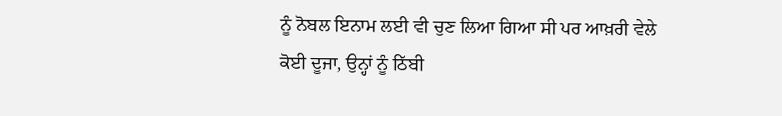ਨੂੰ ਨੋਬਲ ਇਨਾਮ ਲਈ ਵੀ ਚੁਣ ਲਿਆ ਗਿਆ ਸੀ ਪਰ ਆਖ਼ਰੀ ਵੇਲੇ ਕੋਈ ਦੂਜਾ, ਉਨ੍ਹਾਂ ਨੂੰ ਠਿੱਬੀ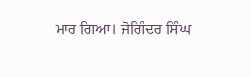ਮਾਰ ਗਿਆ। ਜੋਗਿੰਦਰ ਸਿੰਘ